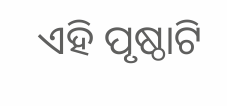ଏହି ପୃଷ୍ଠାଟି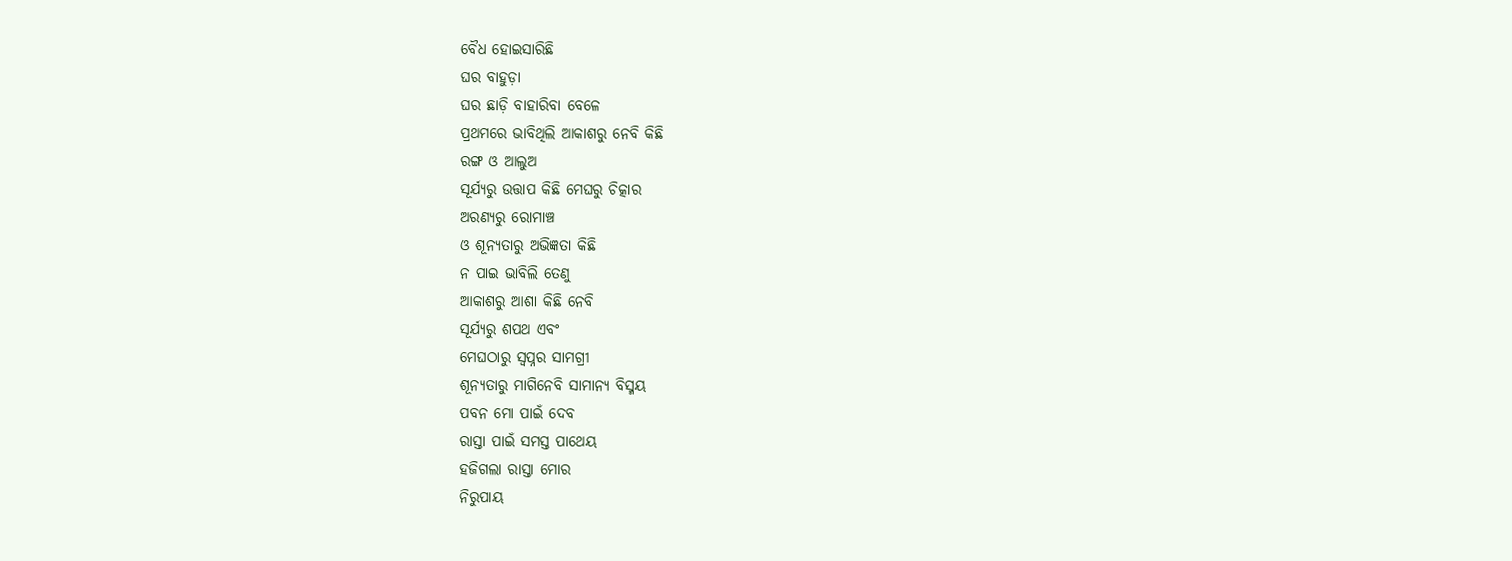ବୈଧ ହୋଇସାରିଛି
ଘର ବାହୁଡ଼ା
ଘର ଛାଡ଼ି ବାହାରିବା ବେଳେ
ପ୍ରଥମରେ ଭାବିଥିଲି ଆକାଶରୁ ନେବି କିଛି
ରଙ୍ଗ ଓ ଆଲୁଅ
ସୂର୍ଯ୍ୟରୁ ଉତ୍ତାପ କିଛି ମେଘରୁ ଚିତ୍କାର
ଅରଣ୍ୟରୁ ରୋମାଞ୍ଚ
ଓ ଶୂନ୍ୟତାରୁ ଅଭିଜ୍ଞତା କିଛି
ନ ପାଇ ଭାବିଲି ତେଣୁ
ଆକାଶରୁ ଆଶା କିଛି ନେବି
ସୂର୍ଯ୍ୟରୁ ଶପଥ ଏବଂ
ମେଘଠାରୁ ସ୍ୱପ୍ନର ସାମଗ୍ରୀ
ଶୂନ୍ୟତାରୁ ମାଗିନେବି ସାମାନ୍ୟ ବିସ୍ମୟ
ପବନ ମୋ ପାଇଁ ଦେବ
ରାସ୍ତା ପାଇଁ ସମସ୍ତ ପାଥେୟ
ହଜିଗଲା ରାସ୍ତା ମୋର
ନିରୁପାୟ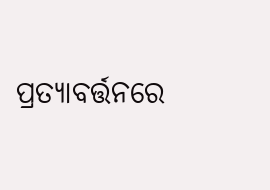ପ୍ରତ୍ୟାବର୍ତ୍ତନରେ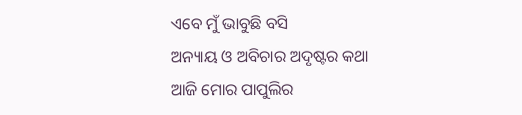ଏବେ ମୁଁ ଭାବୁଛି ବସି
ଅନ୍ୟାୟ ଓ ଅବିଚାର ଅଦୃଷ୍ଟର କଥା
ଆଜି ମୋର ପାପୁଲିର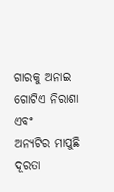ଗାରକୁ ଅନାଇ
ଗୋଟିଏ ନିରାଶା ଏବଂ
ଅନ୍ୟଟିର ମାପୁଛି ଦୂରତା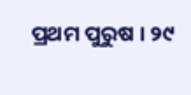ପ୍ରଥମ ପୁରୁଷ । ୨୯